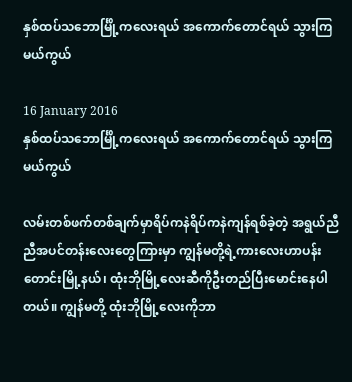နှစ်ထပ်သဘောင်္မြို့ကလေးရယ် အကောက်တောင်ရယ် သွားကြမယ်ကွယ်

16 January 2016
နှစ်ထပ်သဘောင်္မြို့ကလေးရယ် အကောက်တောင်ရယ် သွားကြမယ်ကွယ်

လမ်းတစ်ဖက်တစ်ချက်မှာရိပ်ကနဲရိပ်ကနဲကျန်ရစ်ခဲ့တဲ့ အရွယ်ညီညီအပင်တန်းလေးတွေကြားမှာ ကျွန်မတို့ရဲ့ကားလေးဟာပန်းတောင်းမြို့နယ်၊ ထုံးဘိုမြို့လေးဆီကိုဦးတည်ပြီးမောင်းနေပါတယ်။ ကျွန်မတို့ ထုံးဘိုမြို့လေးကိုဘာ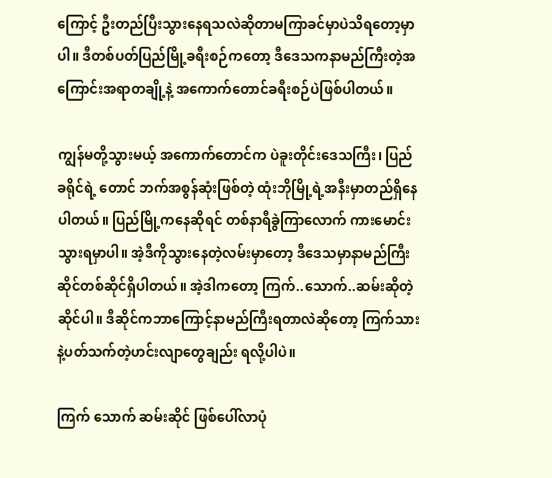ကြောင့် ဦးတည်ပြီးသွားနေရသလဲဆိုတာမကြာခင်မှာပဲသိရတော့မှာပါ။ ဒီတစ်ပတ်ပြည်မြို့ခရီးစဉ်ကတော့ ဒီဒေသကနာမည်ကြီးတဲ့အကြောင်းအရာတချို့နဲ့ အကောက်တောင်ခရီးစဉ်ပဲဖြစ်ပါတယ်။

ကျွန်မတို့သွားမယ့် အကောက်တောင်က ပဲခူးတိုင်းဒေသကြီး၊ ပြည်ခရိုင်ရဲ့ တောင် ဘက်အစွန်ဆုံးဖြစ်တဲ့ ထုံးဘိုမြို့ရဲ့အနီးမှာတည်ရှိနေပါတယ်။ ပြည်မြို့ကနေဆိုရင် တစ်နာရီခွဲကြာလောက် ကားမောင်းသွားရမှာပါ။ အဲ့ဒီကိုသွားနေတဲ့လမ်းမှာတော့ ဒီဒေသမှာနာမည်ကြီးဆိုင်တစ်ဆိုင်ရှိပါတယ်။ အဲ့ဒါကတော့ ကြက်..သောက်..ဆမ်းဆိုတဲ့ဆိုင်ပါ။ ဒီဆိုင်ကဘာကြောင့်နာမည်ကြီးရတာလဲဆိုတော့ ကြက်သားနဲ့ပတ်သက်တဲ့ဟင်းလျာတွေချည်း ရလို့ပါပဲ။

ကြက် သောက် ဆမ်းဆိုင် ဖြစ်ပေါ်လာပုံ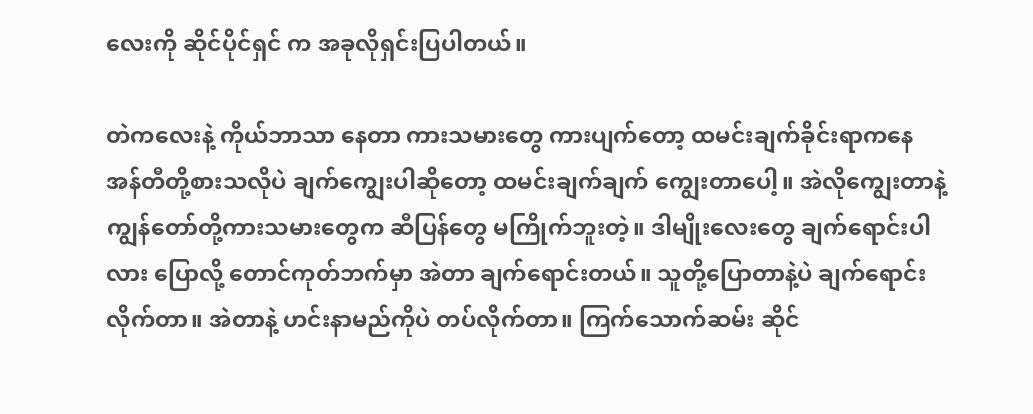လေးကို ဆိုင်ပိုင်ရှင် က အခုလိုရှင်းပြပါတယ်။

တဲကလေးနဲ့ ကိုယ်ဘာသာ နေတာ ကားသမားတွေ ကားပျက်တော့ ထမင်းချက်ခိုင်းရာကနေ အန်တီတို့စားသလိုပဲ ချက်ကျွေးပါဆိုတော့ ထမင်းချက်ချက် ကျွေးတာပေါ့။ အဲလိုကျွေးတာနဲ့ ကျွန်တော်တို့ကားသမားတွေက ဆီပြန်တွေ မကြိုက်ဘူးတဲ့။ ဒါမျိုးလေးတွေ ချက်ရောင်းပါလား ပြောလို့ တောင်ကုတ်ဘက်မှာ အဲတာ ချက်ရောင်းတယ်။ သူတို့ပြောတာနဲ့ပဲ ချက်ရောင်းလိုက်တာ။ အဲတာနဲ့ ဟင်းနာမည်ကိုပဲ တပ်လိုက်တာ။ ကြက်သောက်ဆမ်း ဆိုင်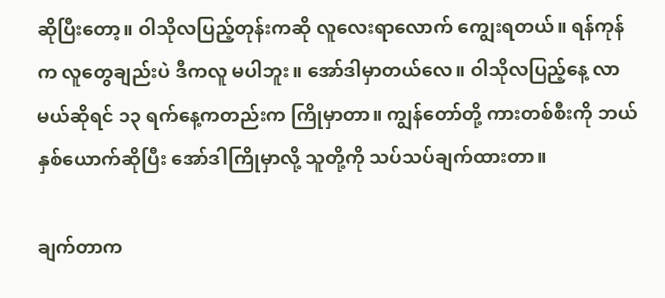ဆိုပြီးတော့။ ဝါသိုလပြည့်တုန်းကဆို လူလေးရာလောက် ကျွေးရတယ်။ ရန်ကုန်က လူတွေချည်းပဲ ဒီကလူ မပါဘူး။ အော်ဒါမှာတယ်လေ။ ဝါသိုလပြည့်နေ့ လာမယ်ဆိုရင် ၁၃ ရက်နေ့ကတည်းက ကြိုမှာတာ။ ကျွန်တော်တို့ ကားတစ်စီးကို ဘယ်နှစ်ယောက်ဆိုပြီး အော်ဒါကြိုမှာလို့ သူတို့ကို သပ်သပ်ချက်ထားတာ။

ချက်တာက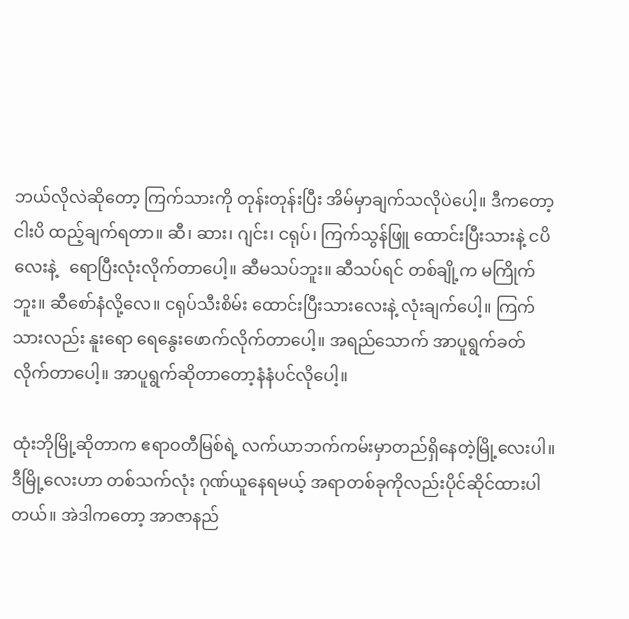ဘယ်လိုလဲဆိုတော့ ကြက်သားကို တုန်းတုန်းပြီး အိမ်မှာချက်သလိုပဲပေါ့။ ဒီကတော့ ငါးပိ ထည့်ချက်ရတာ။ ဆီ၊ ဆား၊ ဂျင်း၊ ငရုပ်၊ ကြက်သွန်ဖြူ ထောင်းပြီးသားနဲ့ ငပိလေးနဲ့   ရောပြီးလုံးလိုက်တာပေါ့။ ဆီမသပ်ဘူး။ ဆီသပ်ရင် တစ်ချို့က မကြိုက်ဘူး။ ဆီစော်နံလို့လေ။ ငရုပ်သီးစိမ်း ထောင်းပြီးသားလေးနဲ့ လုံးချက်ပေါ့။ ကြက်သားလည်း နူးရော ရေနွေးဖောက်လိုက်တာပေါ့။ အရည်သောက် အာပူရွက်ခတ်လိုက်တာပေါ့။ အာပူရွက်ဆိုတာတော့နံနံပင်လိုပေါ့။

ထုံးဘိုမြို့ဆိုတာက ဧရာဝတီမြစ်ရဲ့ လက်ယာဘက်ကမ်းမှာတည်ရှိနေတဲ့မြို့လေးပါ။ ဒီမြို့လေးဟာ တစ်သက်လုံး ဂုဏ်ယူနေရမယ့် အရာတစ်ခုကိုလည်းပိုင်ဆိုင်ထားပါတယ်။ အဲဒါကတော့ အာဇာနည်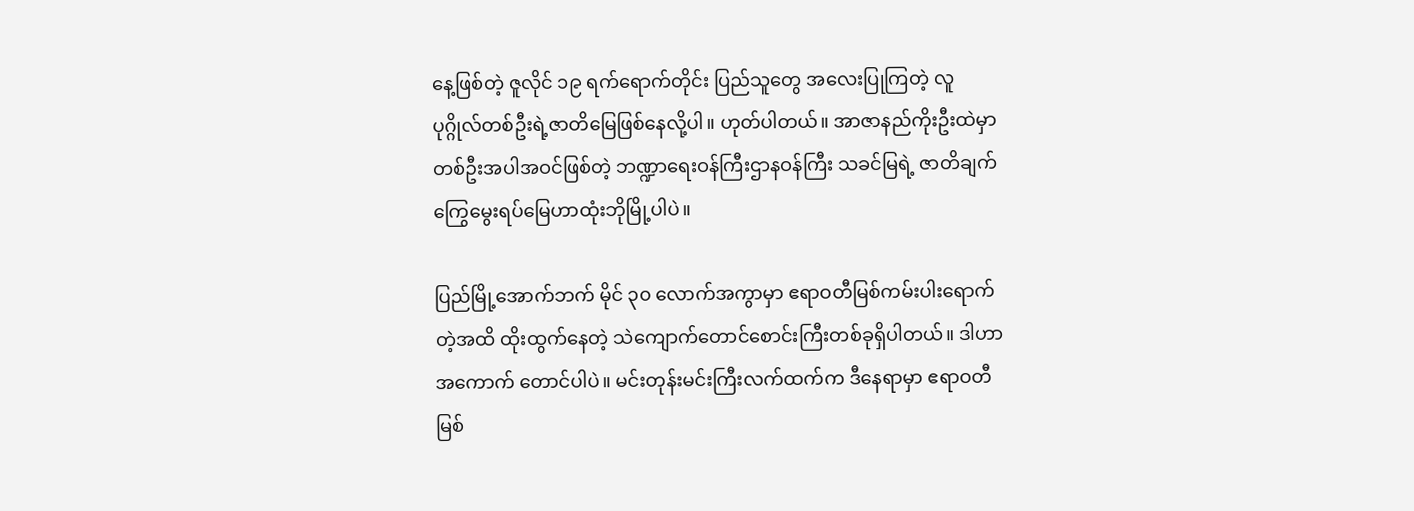နေ့ဖြစ်တဲ့ ဇူလိုင် ၁၉ ရက်ရောက်တိုင်း ပြည်သူတွေ အလေးပြုကြတဲ့ လူပုဂ္ဂိုလ်တစ်ဦးရဲ့ဇာတိမြေဖြစ်နေလို့ပါ။ ဟုတ်ပါတယ်။ အာဇာနည်ကိုးဦးထဲမှာ တစ်ဦးအပါအဝင်ဖြစ်တဲ့ ဘဏ္ဍာရေးဝန်ကြီးဌာနဝန်ကြီး သခင်မြရဲ့ ဇာတိချက်ကြွေမွေးရပ်မြေဟာထုံးဘိုမြို့ပါပဲ။

ပြည်မြို့အောက်ဘက် မိုင် ၃၀ လောက်အကွာမှာ ဧရာဝတီမြစ်ကမ်းပါးရောက်တဲ့အထိ ထိုးထွက်နေတဲ့ သဲကျောက်တောင်စောင်းကြီးတစ်ခုရှိပါတယ်။ ဒါဟာအကောက် တောင်ပါပဲ။ မင်းတုန်းမင်းကြီးလက်ထက်က ဒီနေရာမှာ ဧရာဝတီမြစ်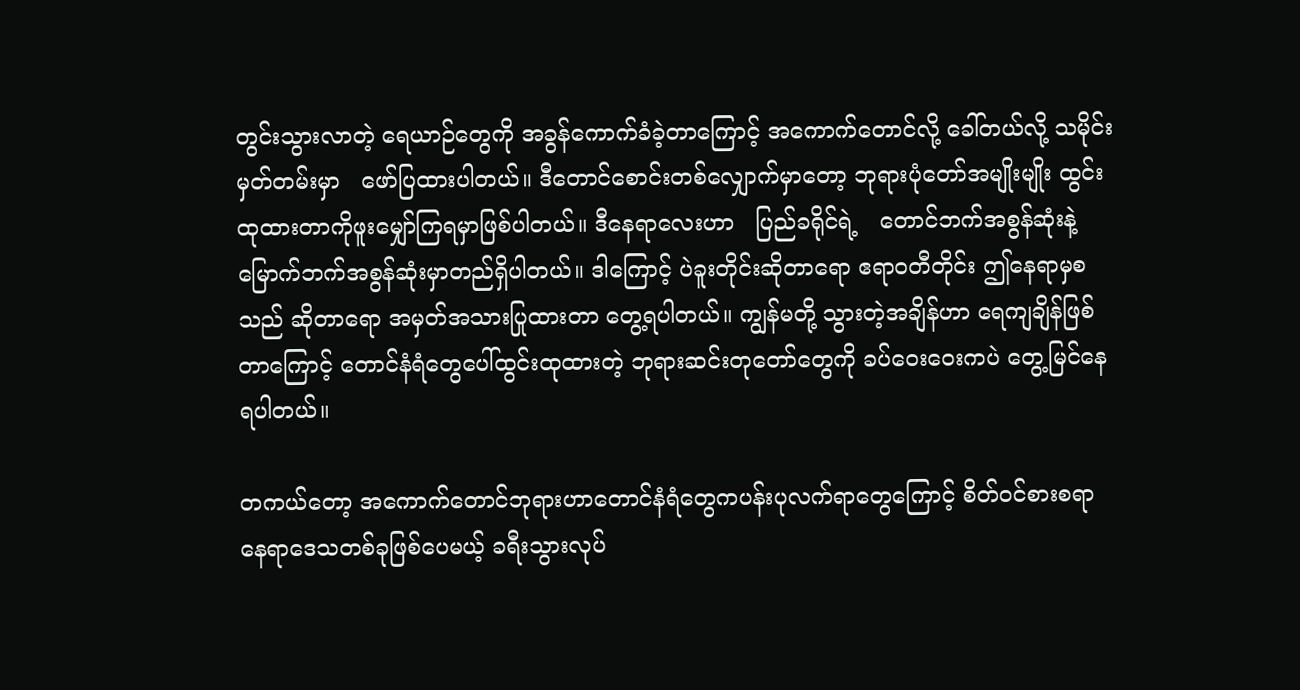တွင်းသွားလာတဲ့ ရေယာဉ်တွေကို အခွန်ကောက်ခံခဲ့တာကြောင့် အကောက်တောင်လို့ ခေါ်တယ်လို့ သမိုင်းမှတ်တမ်းမှာ   ဖော်ပြထားပါတယ်။ ဒီတောင်စောင်းတစ်လျှောက်မှာတော့ ဘုရားပုံတော်အမျိုးမျိုး ထွင်းထုထားတာကိုဖူးမျှော်ကြရမှာဖြစ်ပါတယ်။ ဒီနေရာလေးဟာ   ပြည်ခရိုင်ရဲ့   တောင်ဘက်အစွန်ဆုံးနဲ့ မြောက်ဘက်အစွန်ဆုံးမှာတည်ရှိပါတယ်။ ဒါကြောင့် ပဲခူးတိုင်းဆိုတာရော ဧရာဝတီတိုင်း ဤနေရာမှစသည် ဆိုတာရော အမှတ်အသားပြုထားတာ တွေ့ရပါတယ်။ ကျွန်မတို့ သွားတဲ့အချိန်ဟာ ရေကျချိန်ဖြစ်တာကြောင့် တောင်နံရံတွေပေါ်ထွင်းထုထားတဲ့ ဘုရားဆင်းတုတော်တွေကို ခပ်ဝေးဝေးကပဲ တွေ့မြင်နေရပါတယ်။

တကယ်တော့ အကောက်တောင်ဘုရားဟာတောင်နံရံတွေကပန်းပုလက်ရာတွေကြောင့် စိတ်ဝင်စားစရာနေရာဒေသတစ်ခုဖြစ်ပေမယ့် ခရီးသွားလုပ်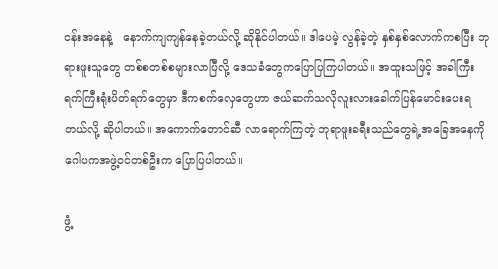ငန်းအနေနဲ့   နောက်ကျကျန်နေခဲ့တယ်လို့ ဆိုနိုင်ပါတယ်။ ဒါပေမဲ့ လွန်ခဲ့တဲ့ နှစ်နှစ်လောက်ကစပြီး ဘုရားဖူးသူတွေ တစ်စတစ်စများလာပြီလို့ ဒေသခံတွေကပြောပြကြပါတယ်။ အထူးသဖြင့် အခါကြီးရက်ကြီးရုံးပိတ်ရက်တွေမှာ ဒီကစက်လှေတွေဟာ ဇယ်ဆက်သလိုလူးလားခေါက်ပြန်မောင်းပေးရတယ်လို့ ဆိုပါတယ်။ အကောက်တောင်ဆီ လာရောက်ကြတဲ့ ဘုရာဖူးခရီးသည်တွေရဲ့အခြေအနေကို ဂေါပကအဖွဲ့ဝင်တစ်ဦးက ပြောပြပါတယ်။

ဖွံ့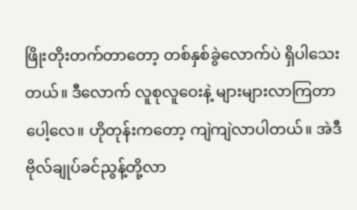ဖြိုးတိုးတက်တာတော့ တစ်နှစ်ခွဲလောက်ပဲ ရှိပါသေးတယ်။ ဒီလောက် လူစုလူဝေးနဲ့ များများလာကြတာပေါ့လေ။ ဟိုတုန်းကတော့ ကျဲကျဲလာပါတယ်။ အဲဒီဗိုလ်ချုပ်ခင်ညွန့်တို့လာ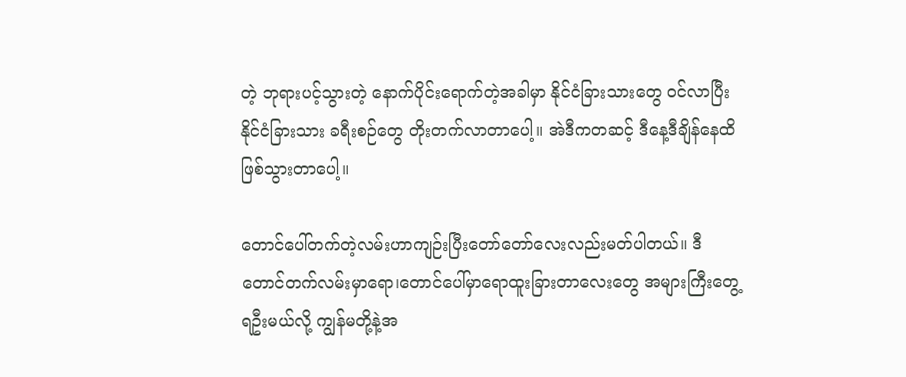တဲ့ ဘုရားပင့်သွားတဲ့ နောက်ပိုင်းရောက်တဲ့အခါမှာ နိုင်ငံခြားသားတွေ ဝင်လာပြီး နိုင်ငံခြားသား ခရီးစဉ်တွေ တိုးတက်လာတာပေါ့။ အဲဒီကတဆင့် ဒီနေ့ဒီချိန်နေထိ ဖြစ်သွားတာပေါ့။

တောင်ပေါ်တက်တဲ့လမ်းဟာကျဉ်းပြီးတော်တော်လေးလည်းမတ်ပါတယ်။ ဒီတောင်တက်လမ်းမှာရော၊တောင်ပေါ်မှာရောထူးခြားတာလေးတွေ အများကြီးတွေ့ရဦးမယ်လို့ ကျွန်မတို့နဲ့အ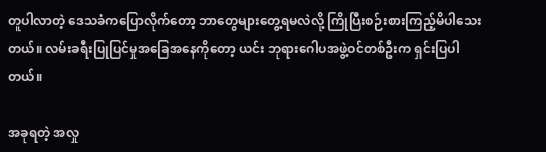တူပါလာတဲ့ ဒေသခံကပြောလိုက်တော့ ဘာတွေများတွေ့ရမလဲလို့ ကြိုပြီးစဉ်းစားကြည့်မိပါသေးတယ်။ လမ်းခရီးပြုပြင်မှုအခြေအနေကိုတော့ ယင်း ဘုရားဂေါပအဖွဲ့ဝင်တစ်ဦးက ရှင်းပြပါတယ်။

အခုရတဲ့ အလှု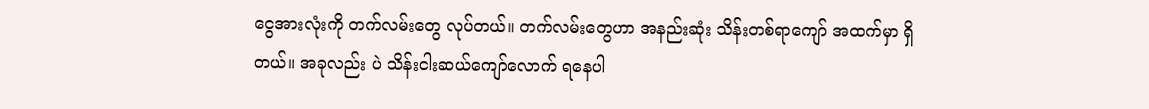ငွေအားလုံးကို တက်လမ်းတွေ လုပ်တယ်။ တက်လမ်းတွေဟာ အနည်းဆုံး သိန်းတစ်ရာကျော် အထက်မှာ ရှိတယ်။ အခုလည်း ပဲ သိန်းငါးဆယ်ကျော်လောက် ရနေပါ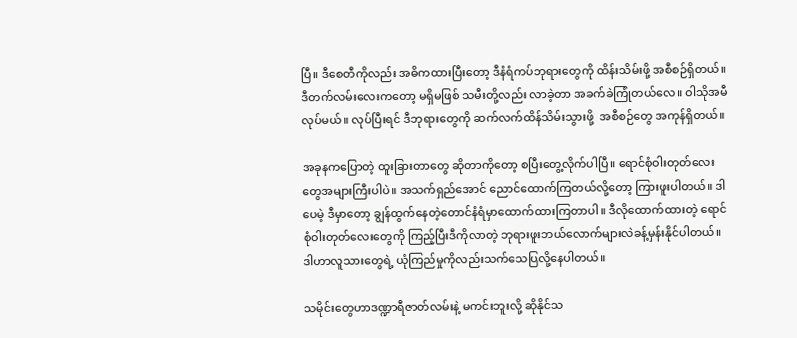ပြီ။ ဒီစေတီကိုလည်း အဓိကထားပြီးတော့ ဒီနံရံကပ်ဘုရားတွေကို ထိန်းသိမ်းဖို့ အစီစဉ်ရှိတယ်။ ဒီတက်လမ်းလေးကတော့ မရှိမဖြစ် သမီးတို့လည်း လာခဲ့တာ အခက်ခဲကြုံတယ်လေ။ ဝါသိုအမီလုပ်မယ်။ လုပ်ပြီးရင် ဒီဘုရားတွေကို ဆက်လက်ထိန်သိမ်းသွားဖို့  အစီစဉ်တွေ အကုန်ရှိတယ်။

အခုနကပြောတဲ့ ထူးခြားတာတွေ ဆိုတာကိုတော့ စပြီးတွေ့လိုက်ပါပြီ။ ရောင်စုံဝါးတုတ်လေးတွေအများကြီးပါပဲ။ အသက်ရှည်အောင် ညောင်ထောက်ကြတယ်လို့တော့ ကြားဖူးပါတယ်။ ဒါပေမဲ့ ဒီမှာတော့ ချွန်ထွက်နေတဲ့တောင်နံရံမှာထောက်ထားကြတာပါ။ ဒီလိုထောက်ထားတဲ့ ရောင်စုံဝါးတုတ်လေးတွေကို ကြည့်ပြီးဒီကိုလာတဲ့ ဘုရားဖူးဘယ်လောက်များလဲခန့်မှန်းနိုင်ပါတယ်။ ဒါဟာလူသားတွေရဲ့ ယုံကြည်မှုကိုလည်းသက်သေပြလို့နေပါတယ်။

သမိုင်းတွေဟာဒဏ္ဍာရီဇာတ်လမ်းနဲ့ မကင်းဘူးလို့ ဆိုနိုင်သ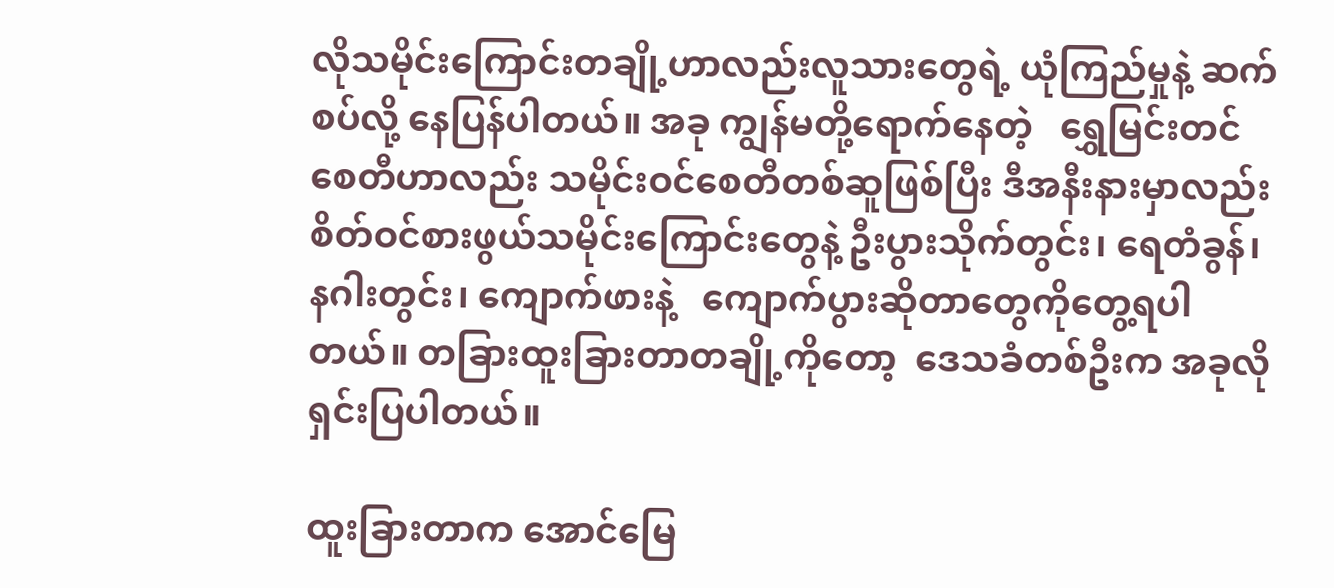လိုသမိုင်းကြောင်းတချို့ဟာလည်းလူသားတွေရဲ့ ယုံကြည်မှုနဲ့ ဆက်စပ်လို့ နေပြန်ပါတယ်။ အခု ကျွန်မတို့ရောက်နေတဲ့   ရွှေမြင်းတင်စေတီဟာလည်း သမိုင်းဝင်စေတီတစ်ဆူဖြစ်ပြီး ဒီအနီးနားမှာလည်း စိတ်ဝင်စားဖွယ်သမိုင်းကြောင်းတွေနဲ့ ဦးပွားသိုက်တွင်း၊ ရေတံခွန်၊ နဂါးတွင်း၊ ကျောက်ဖားနဲ့   ကျောက်ပွားဆိုတာတွေကိုတွေ့ရပါတယ်။ တခြားထူးခြားတာတချို့ကိုတော့  ဒေသခံတစ်ဦးက အခုလို ရှင်းပြပါတယ်။

ထူးခြားတာက အောင်မြေ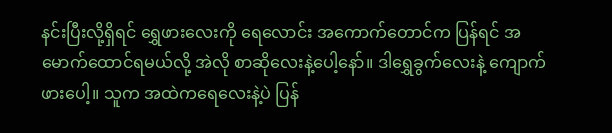နင်းပြီးလို့ရှိရင် ရွှေဖားလေးကို ရေလောင်း အကောက်တောင်က ပြန်ရင် အမောက်ထောင်ရမယ်လို့ အဲလို စာဆိုလေးနဲ့ပေါ့နော်။ ဒါရွှေခွက်လေးနဲ့ ကျောက်ဖားပေါ့။ သူက အထဲကရေလေးနဲ့ပဲ ပြန်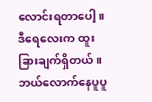လောင်းရတာပေါ့။ ဒီရေလေးက ထူးခြားချက်ရှိတယ်။ ဘယ်လောက်နေပူပူ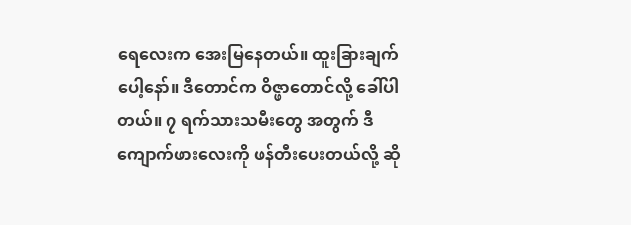ရေလေးက အေးမြနေတယ်။ ထူးခြားချက်ပေါ့နော်။ ဒီတောင်က ဝိဇ္ဖာတောင်လို့ ခေါ်ပါတယ်။ ၇ ရက်သားသမီးတွေ အတွက် ဒီကျောက်ဖားလေးကို ဖန်တီးပေးတယ်လို့ ဆို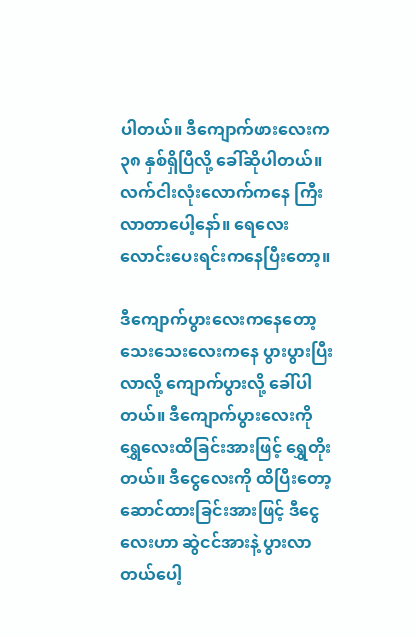ပါတယ်။ ဒီကျောက်ဖားလေးက ၃၈ နှစ်ရှိပြီလို့ ခေါ်ဆိုပါတယ်။ လက်ငါးလုံးလောက်ကနေ ကြီးလာတာပေါ့နော်။ ရေလေးလောင်းပေးရင်းကနေပြီးတော့။

ဒီကျောက်ပွားလေးကနေတော့ သေးသေးလေးကနေ ပွားပွားပြီးလာလို့ ကျောက်ပွားလို့ ခေါ်ပါတယ်။ ဒီကျောက်ပွားလေးကို ရွှေလေးထိခြင်းအားဖြင့် ရွှေတိုးတယ်။ ဒီငွေလေးကို ထိပြီးတော့   ဆောင်ထားခြင်းအားဖြင့် ဒီငွေလေးဟာ ဆွဲငင်အားနဲ့ ပွားလာတယ်ပေါ့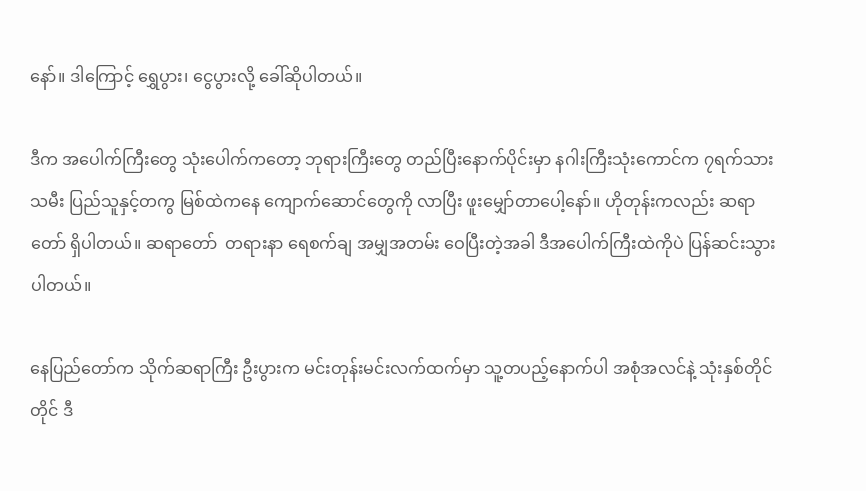နော်။ ဒါကြောင့် ရွှေပွား၊ ငွေပွားလို့ ခေါ်ဆိုပါတယ်။

ဒီက အပေါက်ကြီးတွေ သုံးပေါက်ကတော့ ဘုရားကြီးတွေ တည်ပြီးနောက်ပိုင်းမှာ နဂါးကြီးသုံးကောင်က ၇ရက်သားသမီး ပြည်သူနှင့်တကွ မြစ်ထဲကနေ ကျောက်ဆောင်တွေကို လာပြီး ဖူးမျှော်တာပေါ့နော်။ ဟိုတုန်းကလည်း ဆရာတော် ရှိပါတယ်။ ဆရာတော်  တရားနာ ရေစက်ချ အမျှအတမ်း ဝေပြီးတဲ့အခါ ဒီအပေါက်ကြီးထဲကိုပဲ ပြန်ဆင်းသွားပါတယ်။

နေပြည်တော်က သိုက်ဆရာကြီး ဦးပွားက မင်းတုန်းမင်းလက်ထက်မှာ သူ့တပည့်နောက်ပါ အစုံအလင်နဲ့ သုံးနှစ်တိုင်တိုင် ဒီ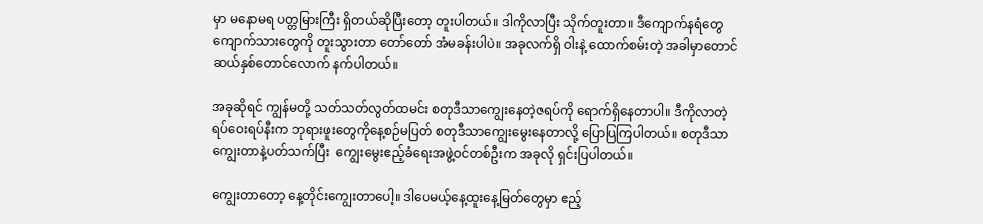မှာ မနောမရ ပတ္တမြားကြီး ရှိတယ်ဆိုပြီးတော့ တူးပါတယ်။ ဒါကိုလာပြီး သိုက်တူးတာ။ ဒီကျောက်နရံတွေ ကျောက်သားတွေကို တူးသွားတာ တော်တော် အံမခန်းပါပဲ။ အခုလက်ရှိ ဝါးနဲ့ ထောက်စမ်းတဲ့ အခါမှာတောင် ဆယ်နှစ်တောင်လောက် နက်ပါတယ်။

အခုဆိုရင် ကျွန်မတို့ သတ်သတ်လွတ်ထမင်း စတုဒီသာကျွေးနေတဲ့ဇရပ်ကို ရောက်ရှိနေတာပါ။ ဒီကိုလာတဲ့ ရပ်ဝေးရပ်နီးက ဘုရားဖူးတွေကိုနေ့စဉ်မပြတ် စတုဒီသာကျွေးမွေးနေတာလို့ ပြောပြကြပါတယ်။ စတုဒီသာကျွေးတာနဲ့ပတ်သက်ပြီး  ကျွေးမွေးဧည့်ခံရေးအဖွဲ့ဝင်တစ်ဦးက အခုလို ရှင်းပြပါတယ်။

ကျွေးတာတော့ နေ့တိုင်းကျွေးတာပေါ့။ ဒါပေမယ့်နေ့ထူးနေ့မြတ်တွေမှာ ဧည့်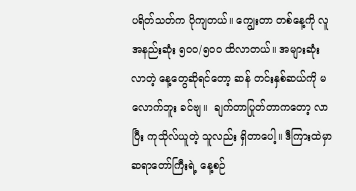ပရိတ်သတ်က ပိုကျတယ်။ ကျွေးတာ တစ်နေ့ကို လူအနည်းဆုံး ၅၀၀/၅၀၀ ထိလာတယ်။ အများဆုံးလာတဲ့ နေ့တွေဆိုရင်တော့ ဆန် တင်းနှစ်ဆယ်ကို မလောက်ဘူး ခင်ဗျ။  ချက်တာပြုတ်တာကတော့ လာပြီး ကုသိုလ်ယူတဲ့ သူလည်း ရှိတာပေါ့။ ဒီကြားထဲမှာ ဆရာတော်ကြီးရဲ့ နေ့စဉ်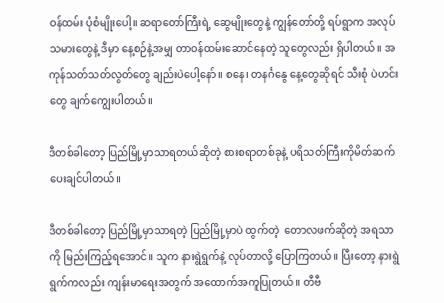ဝန်ထမ်း ပုံစံမျိုးပေါ့။ ဆရာတော်ကြီးရဲ့ ဆွေမျိုးတွေနဲ့ ကျွန်တော်တို့ ရပ်ရွာက အလုပ်သမားတွေနဲ့ ဒီမှာ နေ့စဉ်နဲ့အမျှ တာဝန်ထမ်းဆောင်နေတဲ့ သူတွေလည်း ရှိပါတယ်။ အကုန်သတ်သတ်လွတ်တွေ ချည်းပဲပေါ့နော်။ စနေ၊ တနင်္ဂနွေ နေ့တွေဆိုရင် သီးစုံ ပဲဟင်းတွေ ချက်ကျွေးပါတယ်။

ဒီတစ်ခါတော့ ပြည်မြို့မှာသာရတယ်ဆိုတဲ့ စားစရာတစ်ခုနဲ့ ပရိသတ်ကြီးကိုမိတ်ဆက်ပေးချင်ပါတယ်။

ဒီတစ်ခါတော့ ပြည်မြို့မှာသာရတဲ့ ပြည်မြို့မှာပဲ ထွက်တဲ့  တောလဖက်ဆိုတဲ့ အရသာကို မြည်းကြည့်ရအောင်။ သူက နားရွဲရွက်နဲ့ လုပ်တာလို့ ပြောကြတယ်။ ပြီးတော့ နားရွဲရွက်ကလည်း ကျန်းမာရေးအတွက် အထောက်အကူပြုတယ်။ တီဗီ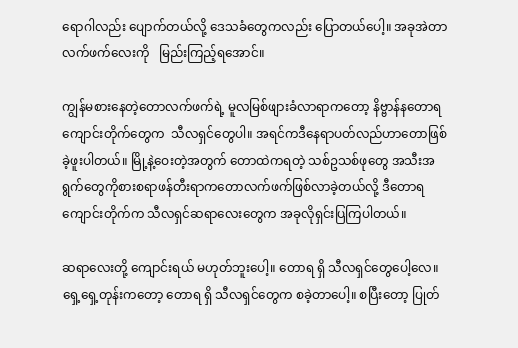ရောဂါလည်း ပျောက်တယ်လို့ ဒေသခံတွေကလည်း ပြောတယ်ပေါ့။ အခုအဲတာ လက်ဖက်လေးကို   မြည်းကြည့်ရအောင်။

ကျွန်မစားနေတဲ့တောလက်ဖက်ရဲ့ မူလမြစ်ဖျားခံလာရာကတော့ နိဗ္ဗာန်နတောရကျောင်းတိုက်တွေက  သီလရှင်တွေပါ။ အရင်ကဒီနေရာပတ်လည်ဟာတောဖြစ်ခဲ့ဖူးပါတယ်။ မြို့နဲ့ဝေးတဲ့အတွက် တောထဲကရတဲ့ သစ်ဥသစ်ဖုတွေ အသီးအရွက်တွေကိုစားစရာဖန်တီးရာကတောလက်ဖက်ဖြစ်လာခဲ့တယ်လို့ ဒီတောရကျောင်းတိုက်က သီလရှင်ဆရာလေးတွေက အခုလိုရှင်းပြကြပါတယ်။

ဆရာလေးတို့ ကျောင်းရယ် မဟုတ်ဘူးပေါ့။ တောရ ရှိ သီလရှင်တွေပေါ့လေ။ ရှေ့ရှေ့တုန်းကတော့ တောရ ရှိ သီလရှင်တွေက စခဲ့တာပေါ့။ စပြီးတော့ ပြုတ်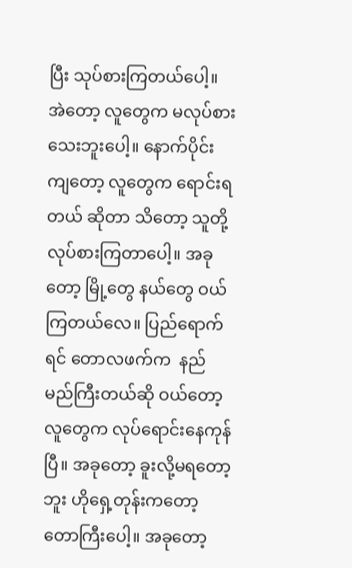ပြီး သုပ်စားကြတယ်ပေါ့။ အဲတော့ လူတွေက မလုပ်စားသေးဘူးပေါ့။ နောက်ပိုင်းကျတော့ လူတွေက ရောင်းရတယ် ဆိုတာ သိတော့ သူတို့လုပ်စားကြတာပေါ့။ အခုတော့ မြို့တွေ နယ်တွေ ဝယ်ကြတယ်လေ။ ပြည်ရောက်ရင် တောလဖက်က  နည်မည်ကြီးတယ်ဆို ဝယ်တော့ လူတွေက လုပ်ရောင်းနေကုန်ပြီ။ အခုတော့ ခူးလို့မရတော့ဘူး ဟိုရှေ့တုန်းကတော့ တောကြီးပေါ့။ အခုတော့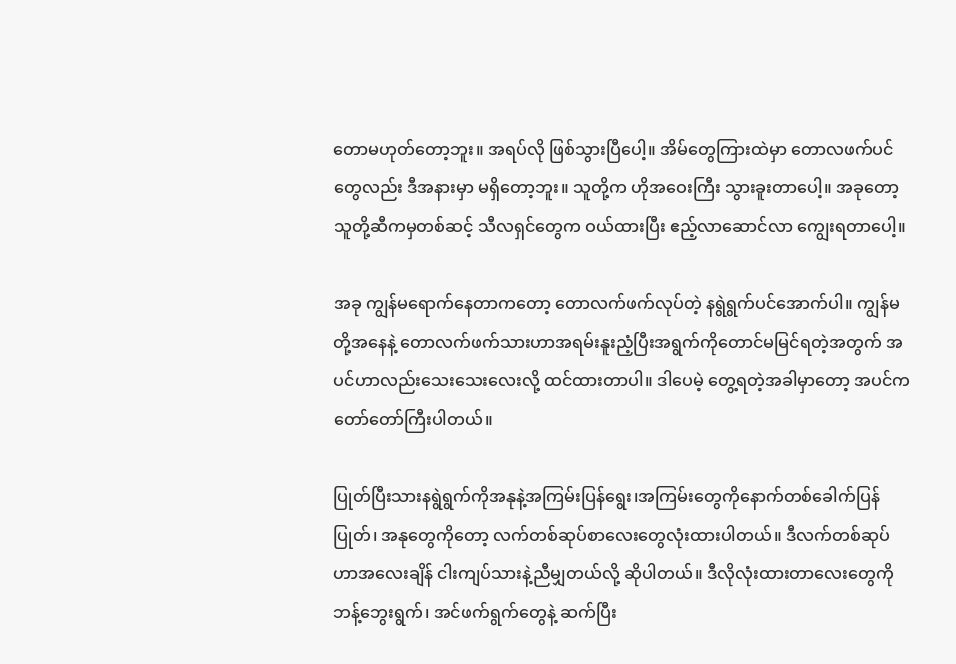တောမဟုတ်တော့ဘူး။ အရပ်လို ဖြစ်သွားပြီပေါ့။ အိမ်တွေကြားထဲမှာ တောလဖက်ပင်တွေလည်း ဒီအနားမှာ မရှိတော့ဘူး။ သူတို့က ဟိုအဝေးကြီး သွားခူးတာပေါ့။ အခုတော့ သူတို့ဆီကမှတစ်ဆင့် သီလရှင်တွေက ဝယ်ထားပြီး ဧည့်လာဆောင်လာ ကျွေးရတာပေါ့။

အခု ကျွန်မရောက်နေတာကတော့ တောလက်ဖက်လုပ်တဲ့ နရွဲရွက်ပင်အောက်ပါ။ ကျွန်မတို့အနေနဲ့ တောလက်ဖက်သားဟာအရမ်းနူးညံ့ပြီးအရွက်ကိုတောင်မမြင်ရတဲ့အတွက် အပင်ဟာလည်းသေးသေးလေးလို့ ထင်ထားတာပါ။ ဒါပေမဲ့ တွေ့ရတဲ့အခါမှာတော့ အပင်က တော်တော်ကြီးပါတယ်။

ပြုတ်ပြီးသားနရွဲရွက်ကိုအနုနဲ့အကြမ်းပြန်ရွေး၊အကြမ်းတွေကိုနောက်တစ်ခေါက်ပြန်ပြုတ်၊ အနုတွေကိုတော့ လက်တစ်ဆုပ်စာလေးတွေလုံးထားပါတယ်။ ဒီလက်တစ်ဆုပ်ဟာအလေးချိန် ငါးကျပ်သားနဲ့ညီမျှတယ်လို့ ဆိုပါတယ်။ ဒီလိုလုံးထားတာလေးတွေကိုဘန့်ဘွေးရွက်၊ အင်ဖက်ရွက်တွေနဲ့ ဆက်ပြီး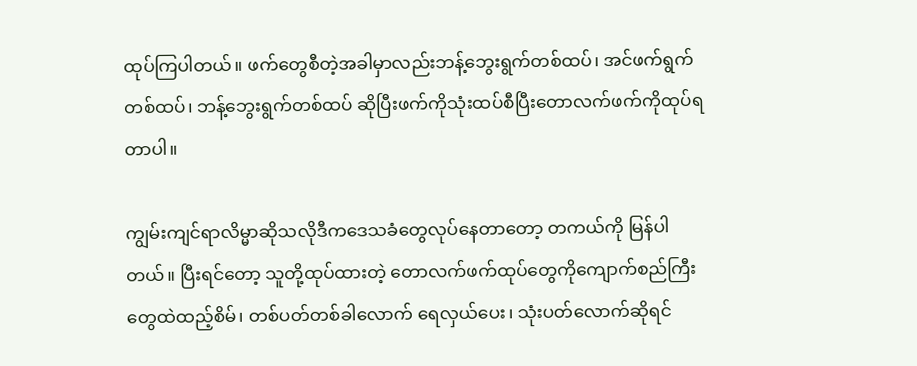ထုပ်ကြပါတယ်။ ဖက်တွေစီတဲ့အခါမှာလည်းဘန့်ဘွေးရွက်တစ်ထပ်၊ အင်ဖက်ရွက်တစ်ထပ်၊ ဘန့်ဘွေးရွက်တစ်ထပ် ဆိုပြီးဖက်ကိုသုံးထပ်စီပြီးတောလက်ဖက်ကိုထုပ်ရတာပါ။

ကျွမ်းကျင်ရာလိမ္မာဆိုသလိုဒီကဒေသခံတွေလုပ်နေတာတော့ တကယ်ကို မြန်ပါတယ်။ ပြီးရင်တော့ သူတို့ထုပ်ထားတဲ့ တောလက်ဖက်ထုပ်တွေကိုကျောက်စည်ကြီးတွေထဲထည့်စိမ်၊ တစ်ပတ်တစ်ခါလောက် ရေလှယ်ပေး၊ သုံးပတ်လောက်ဆိုရင်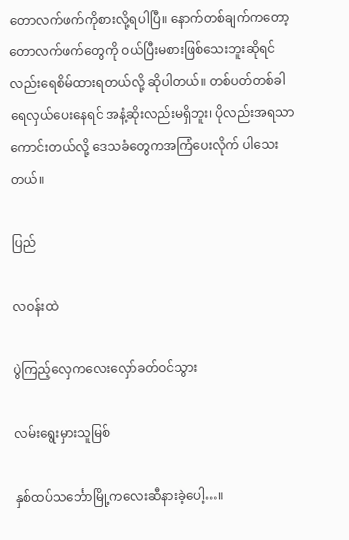တောလက်ဖက်ကိုစားလို့ရပါပြီ။ နောက်တစ်ချက်ကတော့ တောလက်ဖက်တွေကို ဝယ်ပြီးမစားဖြစ်သေးဘူးဆိုရင်လည်းရေစိမ်ထားရတယ်လို့ ဆိုပါတယ်။ တစ်ပတ်တစ်ခါ ရေလှယ်ပေးနေရင် အနံ့ဆိုးလည်းမရှိဘူး၊ ပိုလည်းအရသာကောင်းတယ်လို့ ဒေသခံတွေကအကြံပေးလိုက် ပါသေးတယ်။

ပြည်

လဝန်းထဲ

ပွဲကြည့်လှေကလေးလှော်ခတ်ဝင်သွား

လမ်းရွေးမှားသူမြစ်

နှစ်ထပ်သင်္ဘောမြို့ကလေးဆီနားခဲ့ပေါ့…။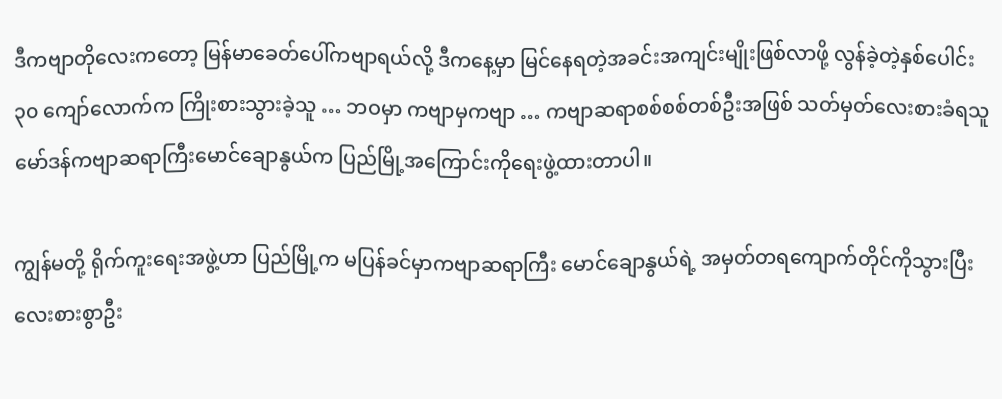ဒီကဗျာတိုလေးကတော့ မြန်မာခေတ်ပေါ်ကဗျာရယ်လို့ ဒီကနေ့မှာ မြင်နေရတဲ့အခင်းအကျင်းမျိုးဖြစ်လာဖို့ လွန်ခဲ့တဲ့နှစ်ပေါင်း ၃၀ ကျော်လောက်က ကြိုးစားသွားခဲ့သူ … ဘဝမှာ ကဗျာမှကဗျာ … ကဗျာဆရာစစ်စစ်တစ်ဦးအဖြစ် သတ်မှတ်လေးစားခံရသူမော်ဒန်ကဗျာဆရာကြီးမောင်ချောနွယ်က ပြည်မြို့အကြောင်းကိုရေးဖွဲ့ထားတာပါ။

ကျွန်မတို့ ရိုက်ကူးရေးအဖွဲ့ဟာ ပြည်မြို့က မပြန်ခင်မှာကဗျာဆရာကြီး မောင်ချောနွယ်ရဲ့ အမှတ်တရကျောက်တိုင်ကိုသွားပြီး လေးစားစွာဦး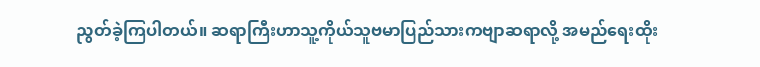ညွတ်ခဲ့ကြပါတယ်။ ဆရာကြီးဟာသူ့ကိုယ်သူဗမာပြည်သားကဗျာဆရာလို့ အမည်ရေးထိုး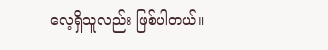လေ့ရှိသူလည်း ဖြစ်ပါတယ်။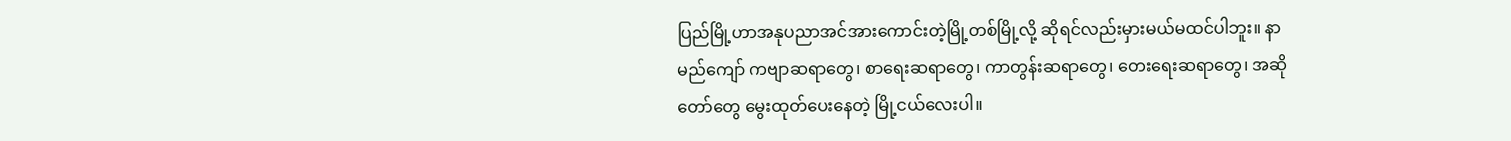ပြည်မြို့ဟာအနုပညာအင်အားကောင်းတဲ့မြို့တစ်မြို့လို့ ဆိုရင်လည်းမှားမယ်မထင်ပါဘူး။ နာမည်ကျော် ကဗျာဆရာတွေ၊ စာရေးဆရာတွေ၊ ကာတွန်းဆရာတွေ၊ တေးရေးဆရာတွေ၊ အဆိုတော်တွေ မွေးထုတ်ပေးနေတဲ့ မြို့ငယ်လေးပါ။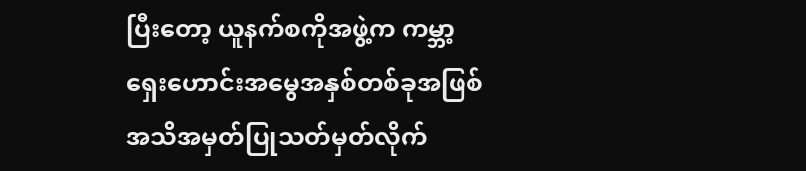ပြီးတော့ ယူနက်စကိုအဖွဲ့က ကမ္ဘာ့ရှေးဟောင်းအမွေအနှစ်တစ်ခုအဖြစ် အသိအမှတ်ပြုသတ်မှတ်လိုက်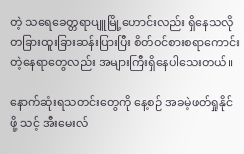တဲ့ သရေခေတ္တရာပျူမြို့ဟောင်းလည်း ရှိနေသလို တခြားထူးခြားဆန်းပြားပြီး စိတ်ဝင်စားစရာကောင်းတဲ့နေရာတွေလည်း အများကြီးရှိနေပါသေးတယ်။

နောက်ဆုံးရသတင်းတွေကို နေ့စဉ် အခမဲ့ဖတ်ရှုနိုင်ဖို့ သင့် အီးမေးလ်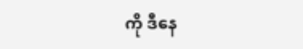ကို ဒီနေ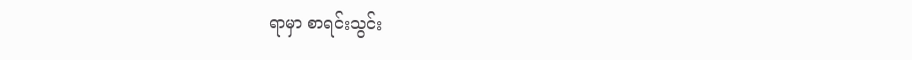ရာမှာ စာရင်းသွင်း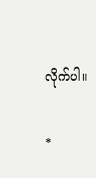လိုက်ပါ။

*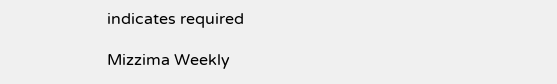indicates required

Mizzima Weekly